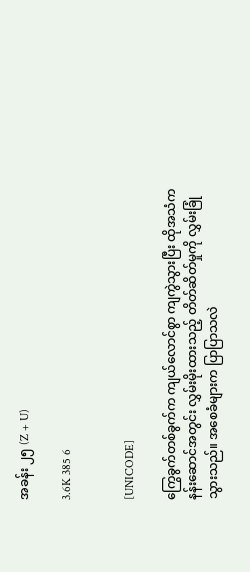အခန်း ၂၅ (Z + U)

3.6K 385 6


[UNICODE]

ကြွေခွက်တစ်ခွက်က ကျယ်လောင်စွာ ကျကွဲသွားပြီး ထိုအသံက နန်းဆောင်အတွင်း လွှမ်းမိုးထားသည့် တိတ်ဆိတ်မှုကို လွှမ်းခြုံသွားသည်။ အစေခံများက ပြာပြာသလဲ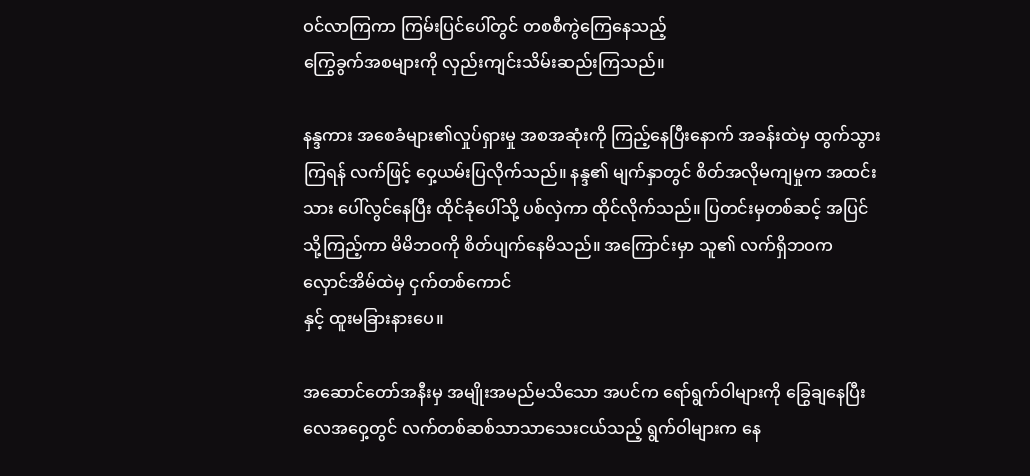ဝင်လာကြကာ ကြမ်းပြင်ပေါ်တွင် တစစီကွဲကြေနေသည့်
ကြွေခွက်အစများကို လှည်းကျင်းသိမ်းဆည်းကြသည်။

နန္ဒကား အစေခံများ၏လှုပ်ရှားမှု အစအဆုံးကို ကြည့်နေပြီးနောက် အခန်းထဲမှ ထွက်သွားကြရန် လက်ဖြင့် ဝှေ့ယမ်းပြလိုက်သည်။ နန္ဒ၏ မျက်နှာတွင် စိတ်အလိုမကျမှုက အထင်းသား ပေါ်လွင်နေပြီး ထိုင်ခုံပေါ်သို့ ပစ်လှဲကာ ထိုင်လိုက်သည်။ ပြတင်းမှတစ်ဆင့် အပြင်သို့ကြည့်ကာ မိမိဘဝကို စိတ်ပျက်နေမိသည်။ အကြောင်းမှာ သူ၏ လက်ရှိဘဝက လှောင်အိမ်ထဲမှ ငှက်တစ်ကောင်
နှင့် ထူးမခြားနားပေ။

အဆောင်တော်အနီးမှ အမျိုးအမည်မသိသော အပင်က ရော်ရွက်ဝါများကို ခြွေချနေပြီး
လေအဝှေ့တွင် လက်တစ်ဆစ်သာသာသေးငယ်သည့် ရွက်ဝါများက နေ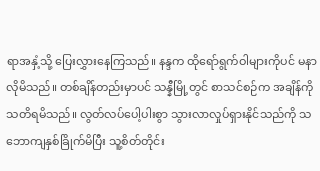ရာအနှံ့သို့ ပြေးလွှားနေကြသည်။ နန္ဒက ထိုရော်ရွက်ဝါများကိုပင် မနာလိုမိသည်။ တစ်ချိန်တည်းမှာပင် သန္နီမြို့တွင် စာသင်စဉ်က အချိန်ကို သတိရမိသည်။ လွတ်လပ်ပေါ့ပါးစွာ သွားလာလှုပ်ရှားနိုင်သည်ကို သဘောကျနှစ်ခြိုက်မိပြီး သူ့စိတ်တိုင်း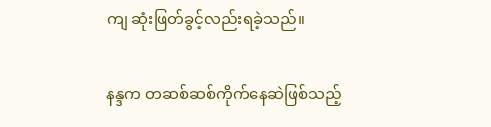ကျ ဆုံးဖြတ်ခွင့်လည်းရခဲ့သည်။

နန္ဒက တဆစ်ဆစ်ကိုက်နေဆဲဖြစ်သည့်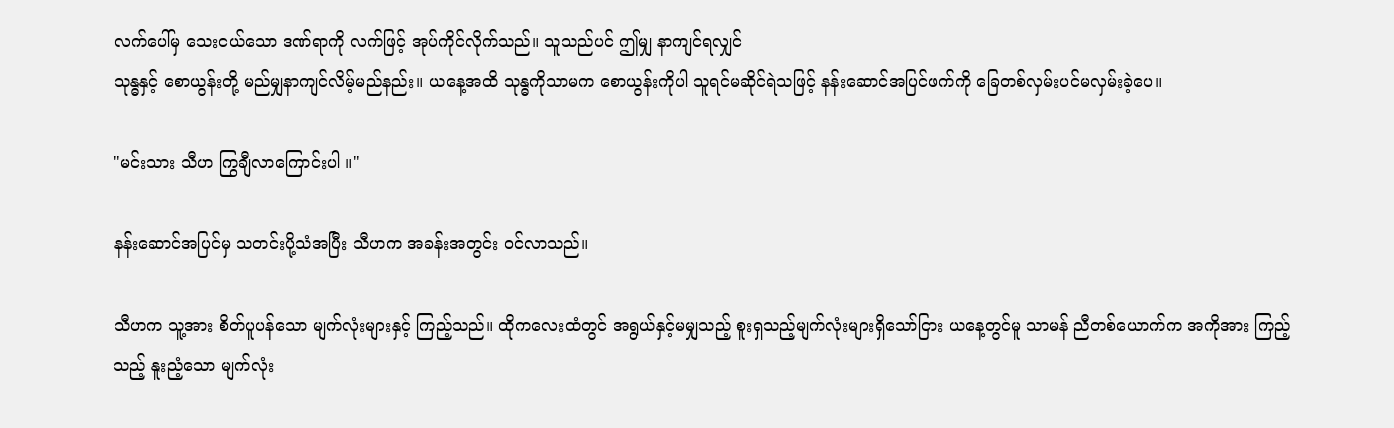လက်ပေါ်မှ သေးငယ်သော ဒဏ်ရာကို လက်ဖြင့် အုပ်ကိုင်လိုက်သည်။ သူသည်ပင် ဤမျှ နာကျင်ရလျှင်
သုန္ဓနှင့် စောယွန်းတို့ မည်မျှနာကျင်လိမ့်မည်နည်း။ ယနေ့အထိ သုန္ဓကိုသာမက စောယွန်းကိုပါ သူရင်မဆိုင်ရဲသဖြင့် နန်းဆောင်အပြင်ဖက်ကို ခြေတစ်လှမ်းပင်မလှမ်းခဲ့ပေ။

"မင်းသား သီဟ ကြွချီလာကြောင်းပါ ။"

နန်းဆောင်အပြင်မှ သတင်းပို့သံအပြီး သီဟက အခန်းအတွင်း ဝင်လာသည်။

သီဟက သူ့အား စိတ်ပူပန်သော မျက်လုံးများနှင့် ကြည့်သည်။ ထိုကလေးထံတွင် အရွယ်နှင့်မမျှသည့် စူးရှသည့်မျက်လုံးများရှိသော်ငြား ယနေ့တွင်မူ သာမန် ညီတစ်ယောက်က အကိုအား ကြည့်သည့် နူးညံ့သော မျက်လုံး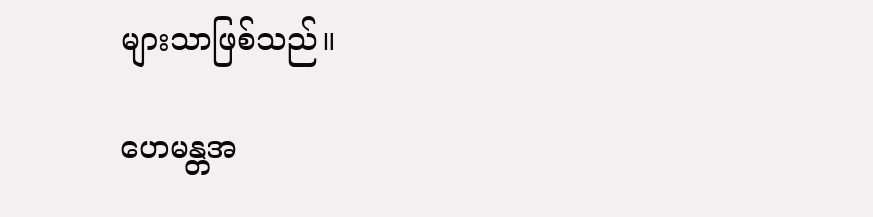များသာဖြစ်သည်။

ဟေမန္တအ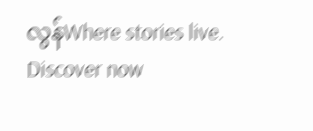လွန်Where stories live. Discover now